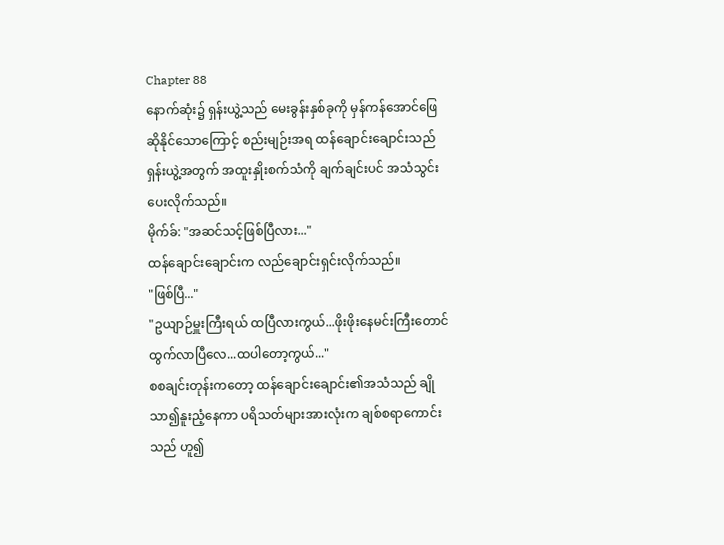Chapter 88
နောက်ဆုံး၌ ရှန်းယွဲ့သည် မေးခွန်းနှစ်ခုကို မှန်ကန်အောင်ဖြေဆိုနိုင်သောကြောင့် စည်းမျဉ်းအရ ထန်ချောင်းချောင်းသည် ရှန်းယွဲ့အတွက် အထူးနှိုးစက်သံကို ချက်ချင်းပင် အသံသွင်းပေးလိုက်သည်။
မိုက်ခ်: "အဆင်သင့်ဖြစ်ပြီလား..."
ထန်ချောင်းချောင်းက လည်ချောင်းရှင်းလိုက်သည်။
"ဖြစ်ပြီ..."
"ဥယျာဉ်မှူးကြီးရယ် ထပြီလားကွယ်...ဖိုးဖိုးနေမင်းကြီးတောင် ထွက်လာပြီလေ...ထပါတော့ကွယ်..."
စစချင်းတုန်းကတော့ ထန်ချောင်းချောင်း၏အသံသည် ချိုသာ၍နူးညံ့နေကာ ပရိသတ်များအားလုံးက ချစ်စရာကောင်းသည် ဟူ၍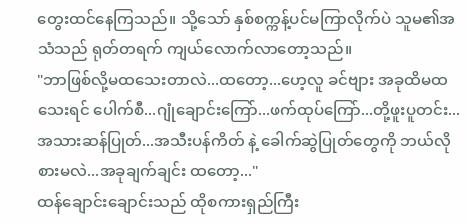တွေးထင်နေကြသည်။ သို့သော် နှစ်စက္ကန့်ပင်မကြာလိုက်ပဲ သူမ၏အသံသည် ရုတ်တရက် ကျယ်လောက်လာတော့သည်။
"ဘာဖြစ်လို့မထသေးတာလဲ...ထတော့...ဟေ့လူ ခင်ဗျား အခုထိမထသေးရင် ပေါက်စီ...ဂျုံချောင်းကြော်...ဖက်ထုပ်ကြော်...တို့ဖူးပူတင်း...အသားဆန်ပြုတ်...အသီးပန်ကိတ် နဲ့ ခေါက်ဆွဲပြုတ်တွေကို ဘယ်လိုစားမလဲ...အခုချက်ချင်း ထတော့..."
ထန်ချောင်းချောင်းသည် ထိုစကားရှည်ကြီး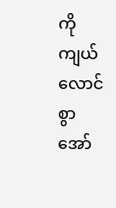ကို ကျယ်လောင်စွာအော်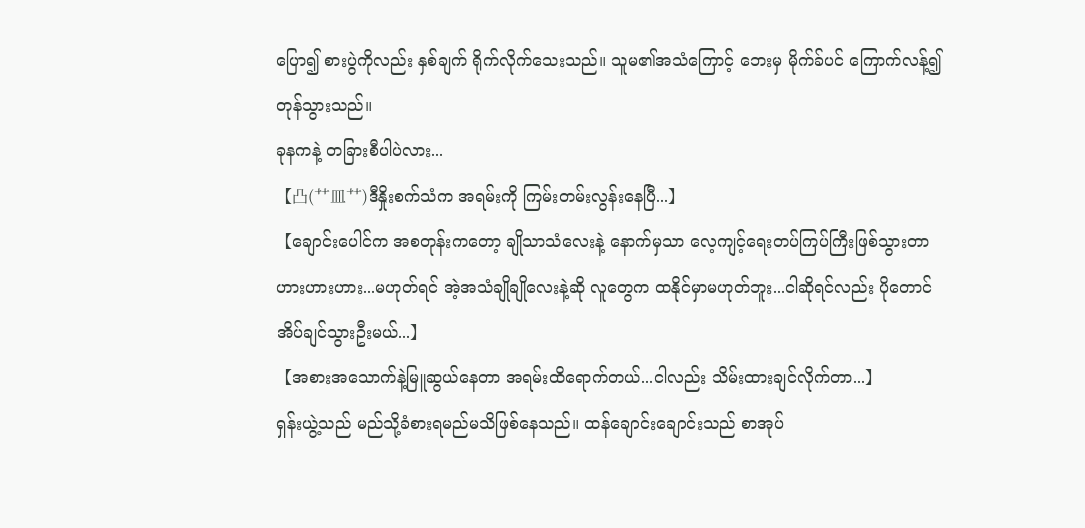ပြော၍ စားပွဲကိုလည်း နှစ်ချက် ရိုက်လိုက်သေးသည်။ သူမ၏အသံကြောင့် ဘေးမှ မိုက်ခ်ပင် ကြောက်လန့်၍ တုန်သွားသည်။
ခုနကနဲ့ တခြားစီပါပဲလား...
【凸(艹皿艹)ဒီနှိုးစက်သံက အရမ်းကို ကြမ်းတမ်းလွန်းနေပြီ...】
【ချောင်းပေါင်က အစတုန်းကတော့ ချိုသာသံလေးနဲ့ နောက်မှသာ လေ့ကျင့်ရေးတပ်ကြပ်ကြီးဖြစ်သွားတာ ဟားဟားဟား...မဟုတ်ရင် အဲ့အသံချိုချိုလေးနဲ့ဆို လူတွေက ထနိုင်မှာမဟုတ်ဘူး...ငါဆိုရင်လည်း ပိုတောင်အိပ်ချင်သွားဦးမယ်...】
【အစားအသောက်နဲ့မြူဆွယ်နေတာ အရမ်းထိရောက်တယ်...ငါလည်း သိမ်းထားချင်လိုက်တာ...】
ရှန်းယွဲ့သည် မည်သို့ခံစားရမည်မသိဖြစ်နေသည်။ ထန်ချောင်းချောင်းသည် စာအုပ်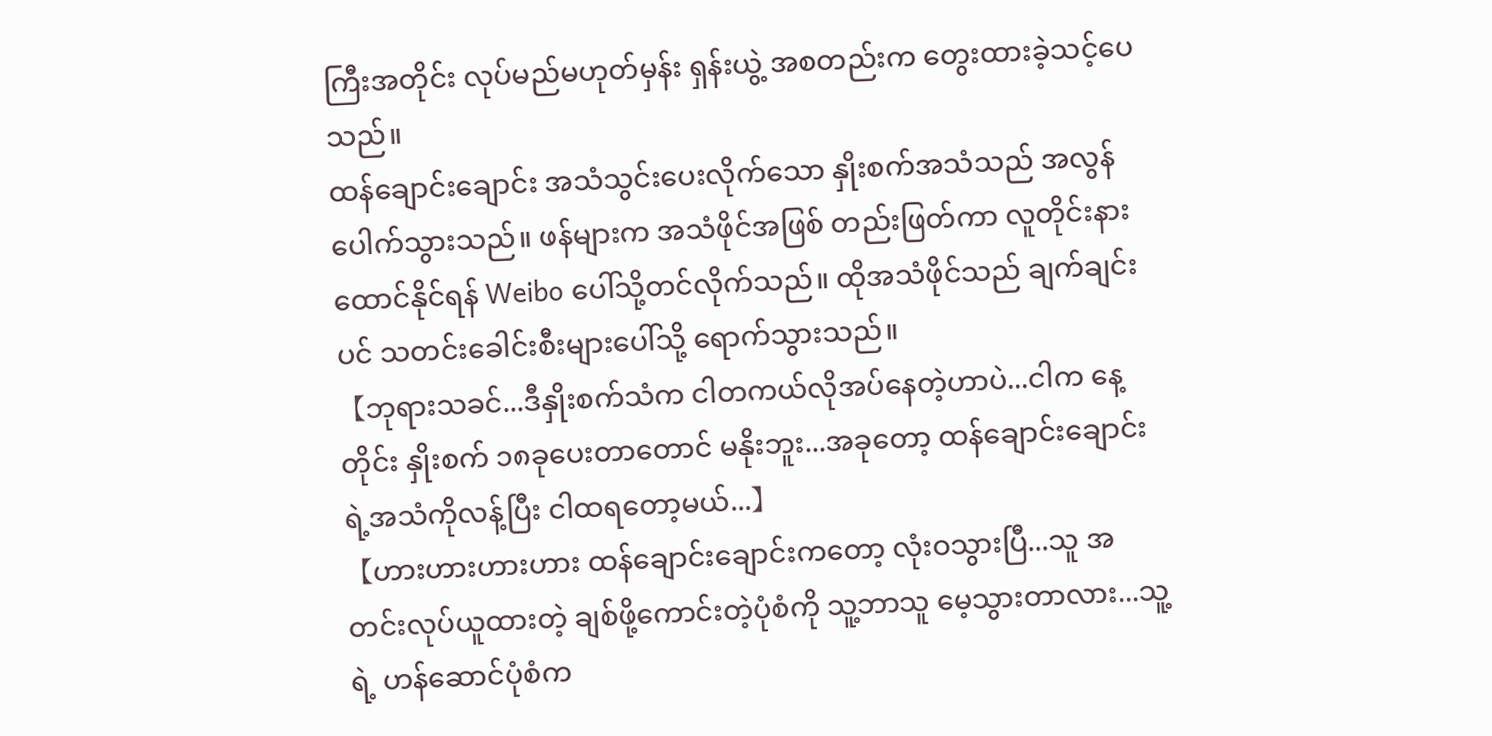ကြီးအတိုင်း လုပ်မည်မဟုတ်မှန်း ရှန်းယွဲ့ အစတည်းက တွေးထားခဲ့သင့်ပေသည်။
ထန်ချောင်းချောင်း အသံသွင်းပေးလိုက်သော နှိုးစက်အသံသည် အလွန်ပေါက်သွားသည်။ ဖန်များက အသံဖိုင်အဖြစ် တည်းဖြတ်ကာ လူတိုင်းနားထောင်နိုင်ရန် Weibo ပေါ်သို့တင်လိုက်သည်။ ထိုအသံဖိုင်သည် ချက်ချင်းပင် သတင်းခေါင်းစီးများပေါ်သို့ ရောက်သွားသည်။
【ဘုရားသခင်...ဒီနှိုးစက်သံက ငါတကယ်လိုအပ်နေတဲ့ဟာပဲ...ငါက နေ့တိုင်း နှိုးစက် ၁၈ခုပေးတာတောင် မနိုးဘူး...အခုတော့ ထန်ချောင်းချောင်းရဲ့အသံကိုလန့်ပြီး ငါထရတော့မယ်...】
【ဟားဟားဟားဟား ထန်ချောင်းချောင်းကတော့ လုံးဝသွားပြီ...သူ အတင်းလုပ်ယူထားတဲ့ ချစ်ဖို့ကောင်းတဲ့ပုံစံကို သူ့ဘာသူ မေ့သွားတာလား...သူ့ရဲ့ ဟန်ဆောင်ပုံစံက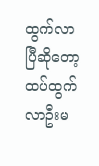ထွက်လာပြီဆိုတော့ ထပ်ထွက်လာဦးမ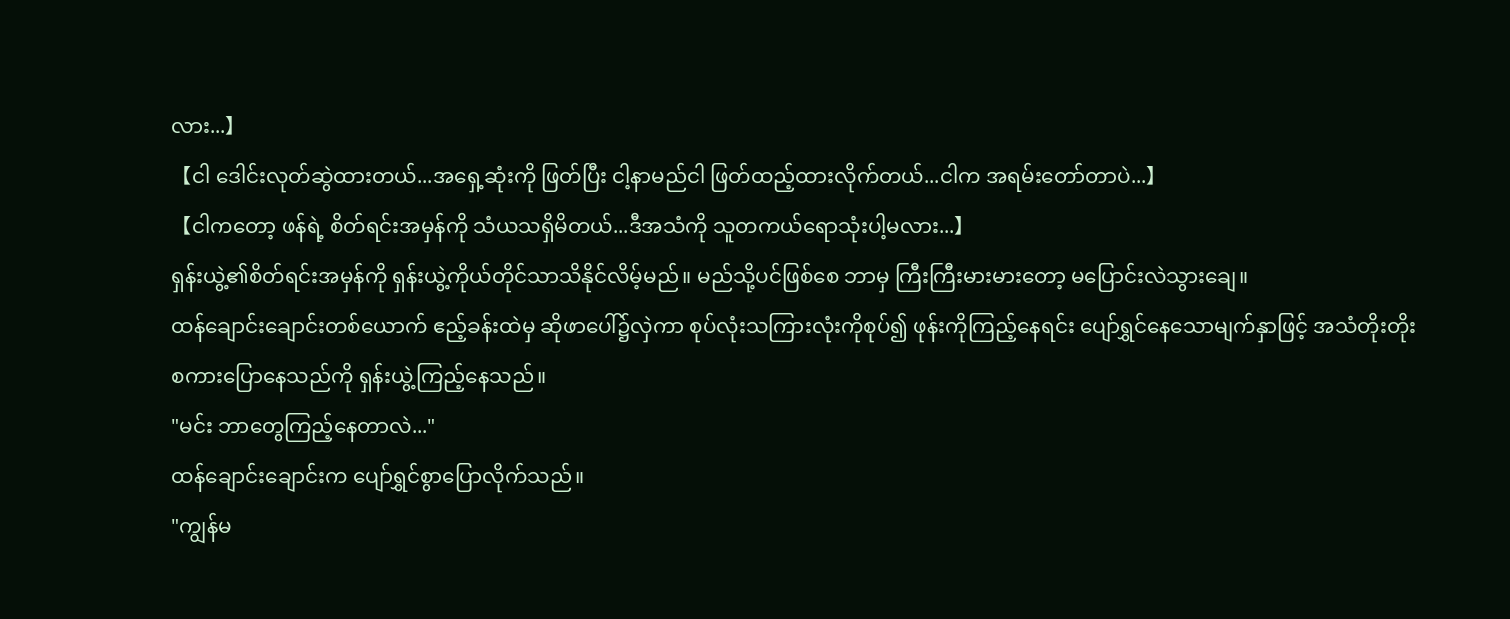လား...】
【ငါ ဒေါင်းလုတ်ဆွဲထားတယ်...အရှေ့ဆုံးကို ဖြတ်ပြီး ငါ့နာမည်ငါ ဖြတ်ထည့်ထားလိုက်တယ်...ငါက အရမ်းတော်တာပဲ...】
【ငါကတော့ ဖန်ရဲ့ စိတ်ရင်းအမှန်ကို သံယသရှိမိတယ်...ဒီအသံကို သူတကယ်ရောသုံးပါ့မလား...】
ရှန်းယွဲ့၏စိတ်ရင်းအမှန်ကို ရှန်းယွဲ့ကိုယ်တိုင်သာသိနိုင်လိမ့်မည်။ မည်သို့ပင်ဖြစ်စေ ဘာမှ ကြီးကြီးမားမားတော့ မပြောင်းလဲသွားချေ။
ထန်ချောင်းချောင်းတစ်ယောက် ဧည့်ခန်းထဲမှ ဆိုဖာပေါ်၌လှဲကာ စုပ်လုံးသကြားလုံးကိုစုပ်၍ ဖုန်းကိုကြည့်နေရင်း ပျော်ရွှင်နေသောမျက်နှာဖြင့် အသံတိုးတိုး စကားပြောနေသည်ကို ရှန်းယွဲ့ကြည့်နေသည်။
"မင်း ဘာတွေကြည့်နေတာလဲ..."
ထန်ချောင်းချောင်းက ပျော်ရွှင်စွာပြောလိုက်သည်။
"ကျွန်မ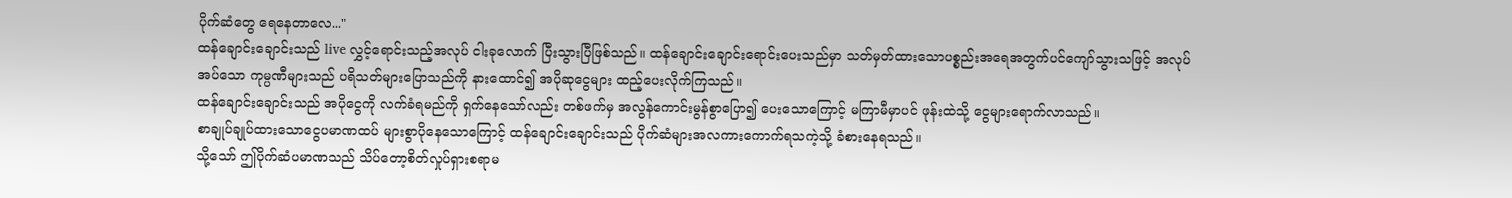ပိုက်ဆံတွေ ရေနေတာလေ..."
ထန်ချောင်းချောင်းသည် live လွှင့်ရောင်းသည့်အလုပ် ငါးခုလောက် ပြီးသွားပြီဖြစ်သည်။ ထန်ချောင်းချောင်းရောင်းပေးသည်မှာ သတ်မှတ်ထားသောပစ္စည်းအရေအတွက်ပင်ကျော်သွားသဖြင့် အလုပ်အပ်သော ကုမ္ပဏီများသည် ပရိသတ်များပြောသည်ကို နားထောင်၍ အပိုဆုငွေများ ထည့်ပေးလိုက်ကြသည်။
ထန်ချောင်းချောင်းသည် အပိုငွေကို လက်ခံရမည်ကို ရှက်နေသော်လည်း တစ်ဖက်မှ အလွန်ကောင်းမွန်စွာပြော၍ ပေးသောကြောင့် မကြာမီမှာပင် ဖုန်းထဲသို့ ငွေများရောက်လာသည်။
စာချုပ်ချုပ်ထားသောငွေပမာဏထပ် များစွာပိုနေသောကြောင့် ထန်ချောင်းချောင်းသည် ပိုက်ဆံများအလကားကောက်ရသကဲ့သို့ ခံစားနေရသည်။
သို့သော် ဤပိုက်ဆံပမာဏသည် သိပ်တော့စိတ်လှုပ်ရှားစရာမ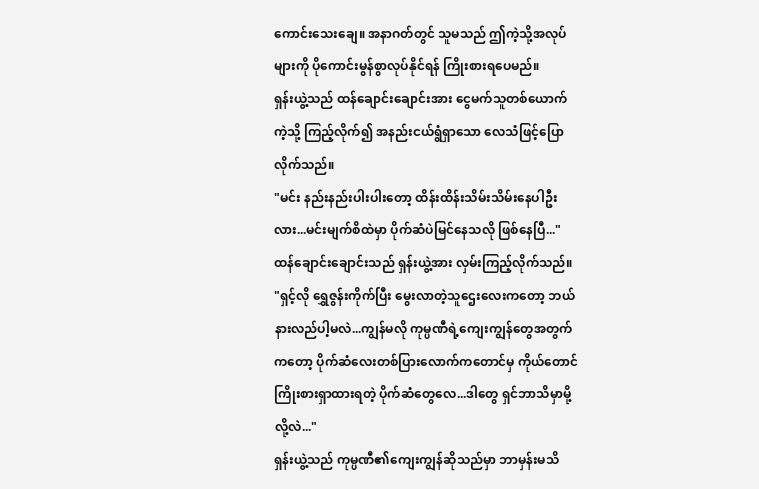ကောင်းသေးချေ။ အနာဂတ်တွင် သူမသည် ဤကဲ့သို့အလုပ်များကို ပိုကောင်းမွန်စွာလုပ်နိုင်ရန် ကြိုးစားရပေမည်။
ရှန်းယွဲ့သည် ထန်ချောင်းချောင်းအား ငွေမက်သူတစ်ယောက်ကဲ့သို့ ကြည့်လိုက်၍ အနည်းငယ်ရွံရှာသော လေသံဖြင့်ပြောလိုက်သည်။
"မင်း နည်းနည်းပါးပါးတော့ ထိန်းထိန်းသိမ်းသိမ်းနေပါဦးလား...မင်းမျက်စိထဲမှာ ပိုက်ဆံပဲမြင်နေသလို ဖြစ်နေပြီ..."
ထန်ချောင်းချောင်းသည် ရှန်းယွဲ့အား လှမ်းကြည့်လိုက်သည်။
"ရှင့်လို ရွှေဇွန်းကိုက်ပြီး မွေးလာတဲ့သူဌေးလေးကတော့ ဘယ်နားလည်ပါ့မလဲ...ကျွန်မလို ကုမ္ပဏီရဲ့ကျေးကျွန်တွေအတွက်ကတော့ ပိုက်ဆံလေးတစ်ပြားလောက်ကတောင်မှ ကိုယ်တောင်ကြိုးစားရှာထားရတဲ့ ပိုက်ဆံတွေလေ...ဒါတွေ ရှင်ဘာသိမှာမို့လို့လဲ..."
ရှန်းယွဲ့သည် ကုမ္ပဏီ၏ကျေးကျွန်ဆိုသည်မှာ ဘာမှန်းမသိ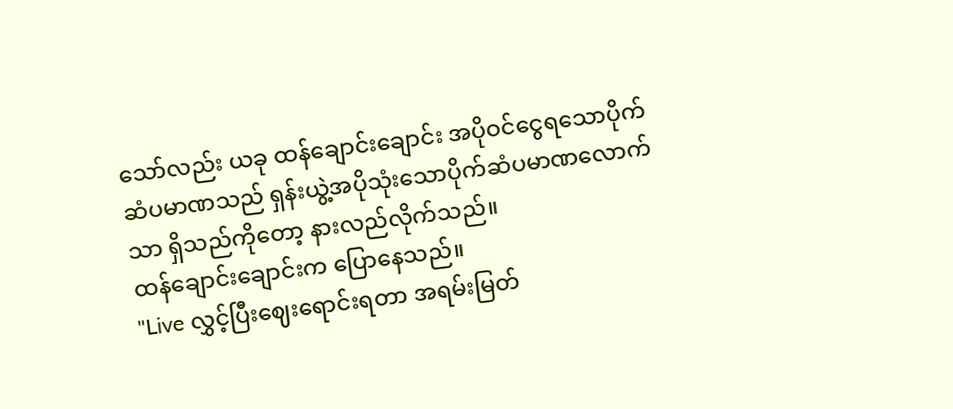သော်လည်း ယခု ထန်ချောင်းချောင်း အပိုဝင်ငွေရသောပိုက်ဆံပမာဏသည် ရှန်းယွဲ့အပိုသုံးသောပိုက်ဆံပမာဏလောက်သာ ရှိသည်ကိုတော့ နားလည်လိုက်သည်။
ထန်ချောင်းချောင်းက ပြောနေသည်။
"Live လွှင့်ပြီးဈေးရောင်းရတာ အရမ်းမြတ်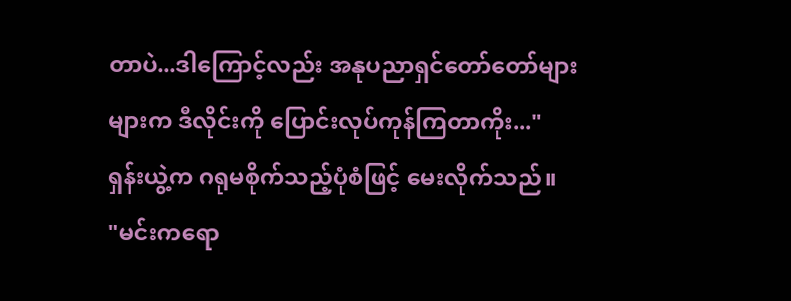တာပဲ...ဒါကြောင့်လည်း အနုပညာရှင်တော်တော်များများက ဒီလိုင်းကို ပြောင်းလုပ်ကုန်ကြတာကိုး..."
ရှန်းယွဲ့က ဂရုမစိုက်သည့်ပုံစံဖြင့် မေးလိုက်သည်။
"မင်းကရော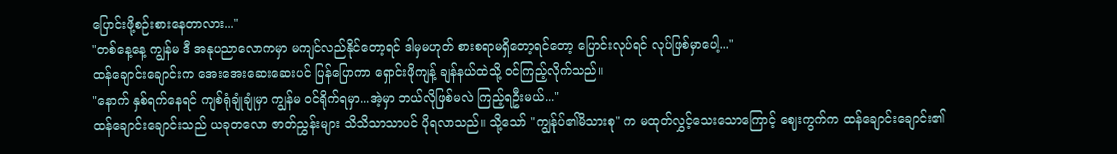ပြောင်းဖို့စဉ်းစားနေတာလား..."
"တစ်နေ့နေ့ ကျွန်မ ဒီ အနုပညာလောကမှာ မကျင်လည်နိုင်တော့ရင် ဒါမှမဟုတ် စားစရာမရှိတော့ရင်တော့ ပြောင်းလုပ်ရင် လုပ်ဖြစ်မှာပေါ့..."
ထန်ချောင်းချောင်းက အေးအေးဆေးဆေးပင် ပြန်ပြောကာ ရှောင်းဖိုကျန့် ချန်နယ်ထဲသို့ ဝင်ကြည့်လိုက်သည်။
"နောက် နှစ်ရက်နေရင် ကျစ်ရုံချုံချုံမှာ ကျွန်မ ဝင်ရိုက်ရမှာ...အဲ့မှာ ဘယ်လိုဖြစ်မလဲ ကြည့်ရဦးမယ်..."
ထန်ချောင်းချောင်းသည် ယခုတလော ဇာတ်ညွှန်းများ သိသိသာသာပင် ပိုရလာသည်။ သို့သော် "ကျွန်ုပ်၏မိသားစု" က မထုတ်လွှင့်သေးသောကြောင့် ဈေးကွက်က ထန်ချောင်းချောင်း၏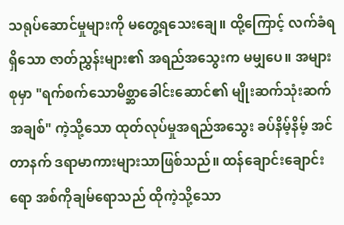သရုပ်ဆောင်မှုများကို မတွေ့ရသေးချေ။ ထို့ကြောင့် လက်ခံရရှိသော ဇာတ်ညွှန်းများ၏ အရည်အသွေးက မမျှပေ။ အများစုမှာ "ရက်စက်သောမိစ္ဆာခေါင်းဆောင်၏ မျိုးဆက်သုံးဆက်အချစ်" ကဲ့သို့သော ထုတ်လုပ်မှုအရည်အသွေး ခပ်နိမ့်နိမ့် အင်တာနက် ဒရာမာကားများသာဖြစ်သည်။ ထန်ချောင်းချောင်းရော အစ်ကိုချမ်ရောသည် ထိုကဲ့သို့သော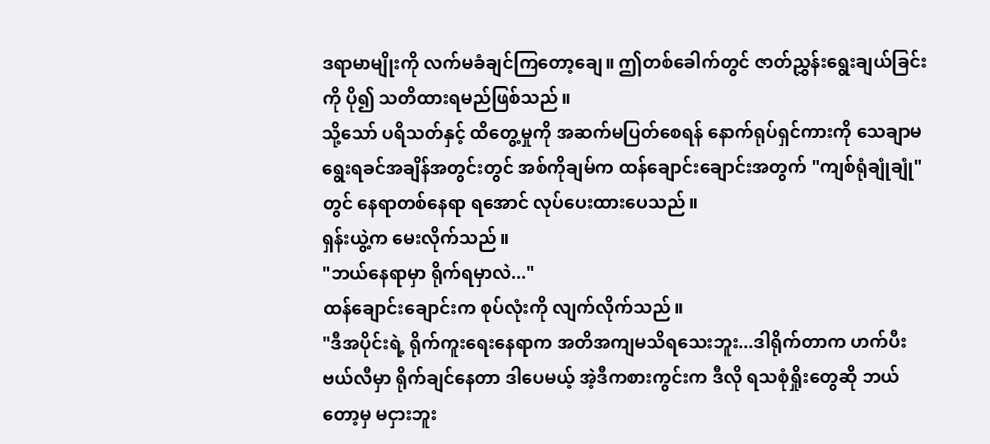ဒရာမာမျိုးကို လက်မခံချင်ကြတော့ချေ။ ဤတစ်ခေါက်တွင် ဇာတ်ညွှန်းရွေးချယ်ခြင်းကို ပို၍ သတိထားရမည်ဖြစ်သည်။
သို့သော် ပရိသတ်နှင့် ထိတွေ့မှုကို အဆက်မပြတ်စေရန် နောက်ရုပ်ရှင်ကားကို သေချာမရွေးရခင်အချိန်အတွင်းတွင် အစ်ကိုချမ်က ထန်ချောင်းချောင်းအတွက် "ကျစ်ရုံချုံချုံ" တွင် နေရာတစ်နေရာ ရအောင် လုပ်ပေးထားပေသည်။
ရှန်းယွဲ့က မေးလိုက်သည်။
"ဘယ်နေရာမှာ ရိုက်ရမှာလဲ..."
ထန်ချောင်းချောင်းက စုပ်လုံးကို လျက်လိုက်သည်။
"ဒီအပိုင်းရဲ့ ရိုက်ကူးရေးနေရာက အတိအကျမသိရသေးဘူး...ဒါရိုက်တာက ဟက်ပီးဗယ်လီမှာ ရိုက်ချင်နေတာ ဒါပေမယ့် အဲ့ဒီကစားကွင်းက ဒီလို ရသစုံရှိုးတွေဆို ဘယ်တော့မှ မငှားဘူး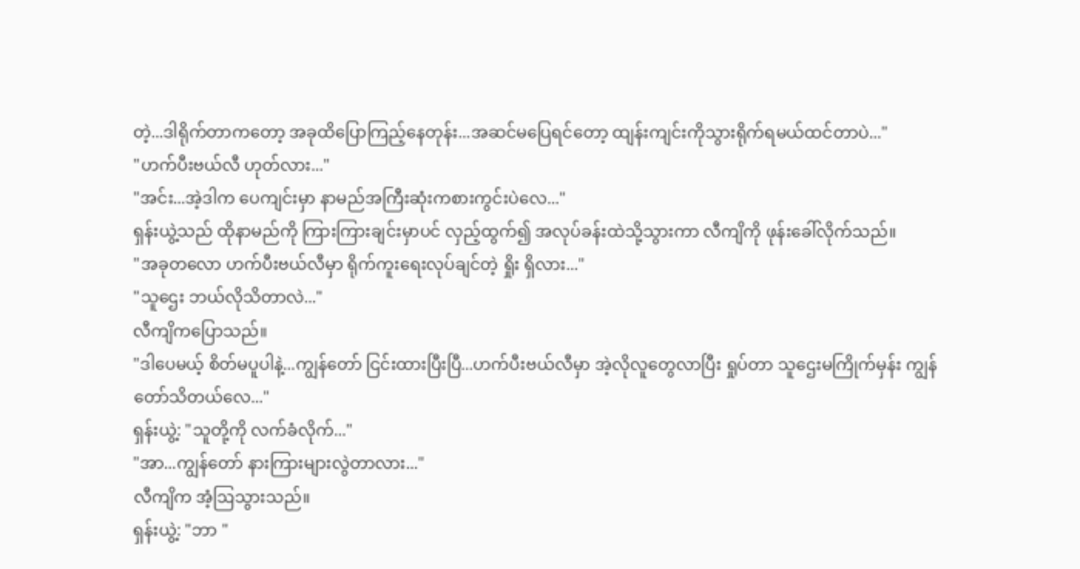တဲ့...ဒါရိုက်တာကတော့ အခုထိပြောကြည့်နေတုန်း...အဆင်မပြေရင်တော့ ထျန်းကျင်းကိုသွားရိုက်ရမယ်ထင်တာပဲ..."
"ဟက်ပီးဗယ်လီ ဟုတ်လား..."
"အင်း...အဲ့ဒါက ပေကျင်းမှာ နာမည်အကြီးဆုံးကစားကွင်းပဲလေ..."
ရှန်းယွဲ့သည် ထိုနာမည်ကို ကြားကြားချင်းမှာပင် လှည့်ထွက်၍ အလုပ်ခန်းထဲသို့သွားကာ လီကျိကို ဖုန်းခေါ်လိုက်သည်။
"အခုတလော ဟက်ပီးဗယ်လီမှာ ရိုက်ကူးရေးလုပ်ချင်တဲ့ ရှိုး ရှိလား..."
"သူဌေး ဘယ်လိုသိတာလဲ..."
လီကျိကပြောသည်။
"ဒါပေမယ့် စိတ်မပူပါနဲ့...ကျွန်တော် ငြင်းထားပြီးပြီ...ဟက်ပီးဗယ်လီမှာ အဲ့လိုလူတွေလာပြီး ရှုပ်တာ သူဌေးမကြိုက်မှန်း ကျွန်တော်သိတယ်လေ..."
ရှန်းယွဲ့: "သူတို့ကို လက်ခံလိုက်..."
"အာ...ကျွန်တော် နားကြားများလွဲတာလား..."
လီကျိက အံ့ဩသွားသည်။
ရှန်းယွဲ့: "ဘာ "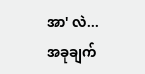အာ' လဲ...အခုချက်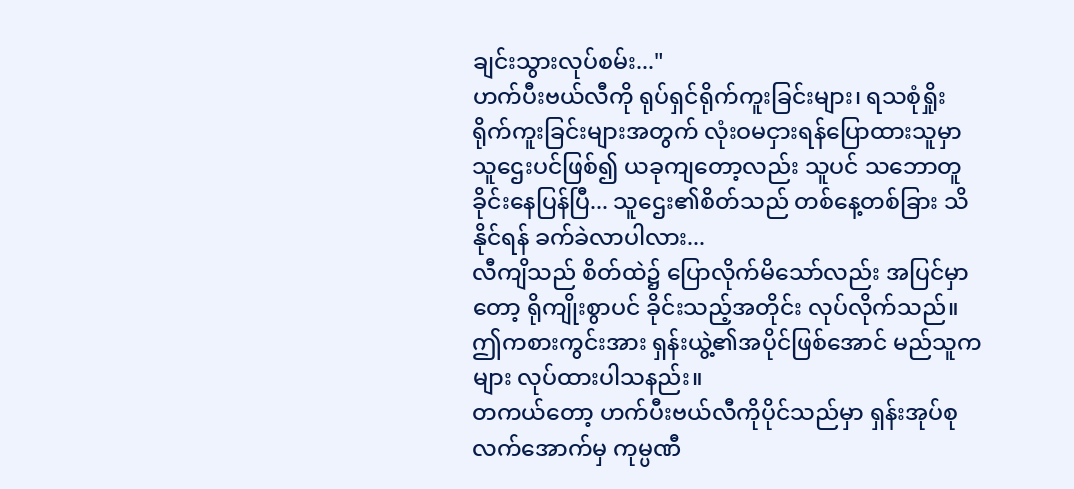ချင်းသွားလုပ်စမ်း..."
ဟက်ပီးဗယ်လီကို ရုပ်ရှင်ရိုက်ကူးခြင်းများ၊ ရသစုံရှိုးရိုက်ကူးခြင်းများအတွက် လုံးဝမငှားရန်ပြောထားသူမှာ သူဌေးပင်ဖြစ်၍ ယခုကျတော့လည်း သူပင် သဘောတူခိုင်းနေပြန်ပြီ... သူဌေး၏စိတ်သည် တစ်နေ့တစ်ခြား သိနိုင်ရန် ခက်ခဲလာပါလား...
လီကျိသည် စိတ်ထဲ၌ ပြောလိုက်မိသော်လည်း အပြင်မှာတော့ ရိုကျိုးစွာပင် ခိုင်းသည့်အတိုင်း လုပ်လိုက်သည်။ ဤကစားကွင်းအား ရှန်းယွဲ့၏အပိုင်ဖြစ်အောင် မည်သူကများ လုပ်ထားပါသနည်း။
တကယ်တော့ ဟက်ပီးဗယ်လီကိုပိုင်သည်မှာ ရှန်းအုပ်စုလက်အောက်မှ ကုမ္ပဏီ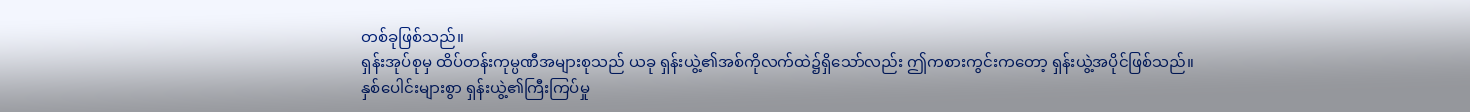တစ်ခုဖြစ်သည်။
ရှန်းအုပ်စုမှ ထိပ်တန်းကုမ္ပဏီအများစုသည် ယခု ရှန်းယွဲ့၏အစ်ကိုလက်ထဲ၌ရှိသော်လည်း ဤကစားကွင်းကတော့ ရှန်းယွဲ့အပိုင်ဖြစ်သည်။
နှစ်ပေါင်းများစွာ ရှန်းယွဲ့၏ကြီးကြပ်မှု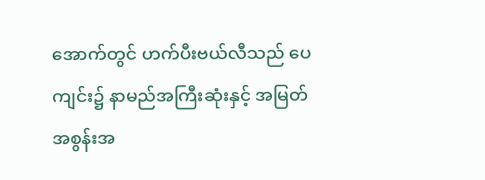အောက်တွင် ဟက်ပီးဗယ်လီသည် ပေကျင်း၌ နာမည်အကြီးဆုံးနှင့် အမြတ်အစွန်းအ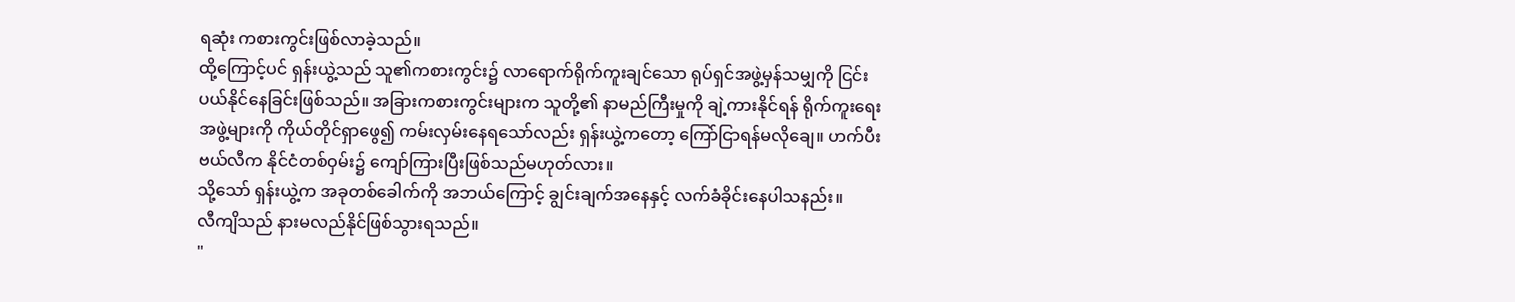ရဆုံး ကစားကွင်းဖြစ်လာခဲ့သည်။
ထို့ကြောင့်ပင် ရှန်းယွဲ့သည် သူ၏ကစားကွင်း၌ လာရောက်ရိုက်ကူးချင်သော ရုပ်ရှင်အဖွဲ့မှန်သမျှကို ငြင်းပယ်နိုင်နေခြင်းဖြစ်သည်။ အခြားကစားကွင်းများက သူတို့၏ နာမည်ကြီးမှုကို ချဲ့ကားနိုင်ရန် ရိုက်ကူးရေးအဖွဲ့များကို ကိုယ်တိုင်ရှာဖွေ၍ ကမ်းလှမ်းနေရသော်လည်း ရှန်းယွဲ့ကတော့ ကြော်ငြာရန်မလိုချေ။ ဟက်ပီးဗယ်လီက နိုင်ငံတစ်ဝှမ်း၌ ကျော်ကြားပြီးဖြစ်သည်မဟုတ်လား။
သို့သော် ရှန်းယွဲ့က အခုတစ်ခေါက်ကို အဘယ်ကြောင့် ချွင်းချက်အနေနှင့် လက်ခံခိုင်းနေပါသနည်း။
လီကျိသည် နားမလည်နိုင်ဖြစ်သွားရသည်။
"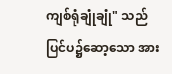ကျစ်ရုံချုံချုံ" သည် ပြင်ပ၌ဆော့သော အား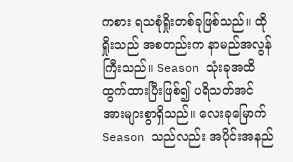ကစား ရသစုံရှိုးတစ်ခုဖြစ်သည်။ ထိုရှိုးသည် အစတည်းက နာမည်အလွန်ကြီးသည်။ Season သုံးခုအထိ ထွက်ထားပြီးဖြစ်၍ ပရိသတ်အင်အားများစွာရှိသည်။ လေးခုမြောက် Season သည်လည်း အပိုင်းအနည်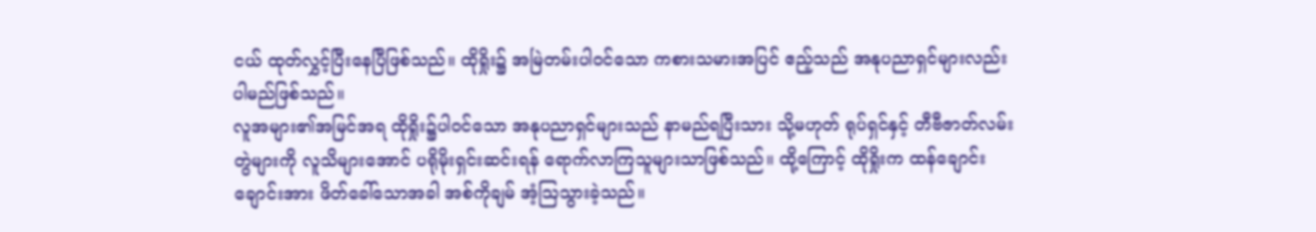ငယ် ထုတ်လွှင့်ပြီးနေပြီဖြစ်သည်။ ထိုရှိုး၌ အမြဲတမ်းပါဝင်သော ကစားသမားအပြင် ဧည့်သည် အနုပညာရှင်များလည်း ပါမည်ဖြစ်သည်။
လူအများ၏အမြင်အရ ထိုရှိုး၌ပါဝင်သော အနုပညာရှင်များသည် နာမည်ရပြီးသား သို့မဟုတ် ရုပ်ရှင်နှင့် တီဗီဇာတ်လမ်းတွဲများကို လူသိများအောင် ပရိုမိုးရှင်းဆင်းရန် ရောက်လာကြသူများသာဖြစ်သည်။ ထို့ကြောင့် ထိုရှိုးက ထန်ချောင်းချောင်းအား ဖိတ်ခေါ်သောအခါ အစ်ကိုချမ် အံ့ဩသွားခဲ့သည်။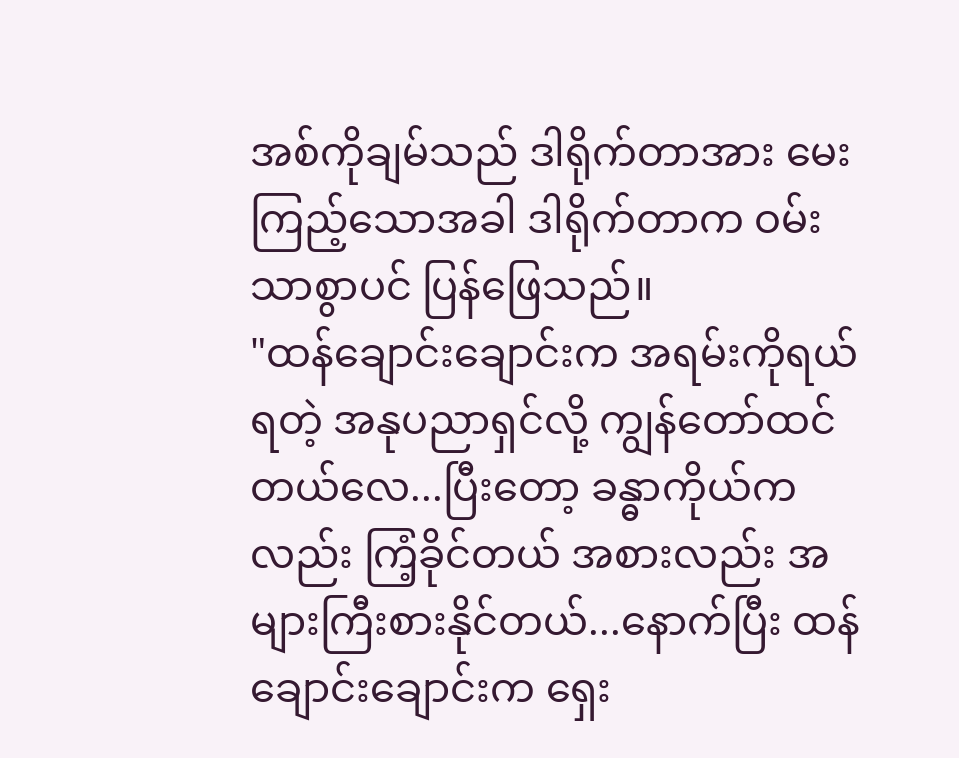အစ်ကိုချမ်သည် ဒါရိုက်တာအား မေးကြည့်သောအခါ ဒါရိုက်တာက ဝမ်းသာစွာပင် ပြန်ဖြေသည်။
"ထန်ချောင်းချောင်းက အရမ်းကိုရယ်ရတဲ့ အနုပညာရှင်လို့ ကျွန်တော်ထင်တယ်လေ...ပြီးတော့ ခန္ဓာကိုယ်ကလည်း ကြံ့ခိုင်တယ် အစားလည်း အများကြီးစားနိုင်တယ်...နောက်ပြီး ထန်ချောင်းချောင်းက ရှေး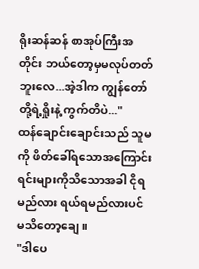ရိုးဆန်ဆန် စာအုပ်ကြီးအတိုင်း ဘယ်တော့မှမလုပ်တတ်ဘူးလေ...အဲ့ဒါက ကျွန်တော်တို့ရဲ့ရှိုးနဲ့ ကွက်တိပဲ..."
ထန်ချောင်းချောင်းသည် သူမကို ဖိတ်ခေါ်ရသောအကြောင်းရင်းများကိုသိသောအခါ ငိုရမည်လား ရယ်ရမည်လားပင် မသိတော့ချေ။
"ဒါပေ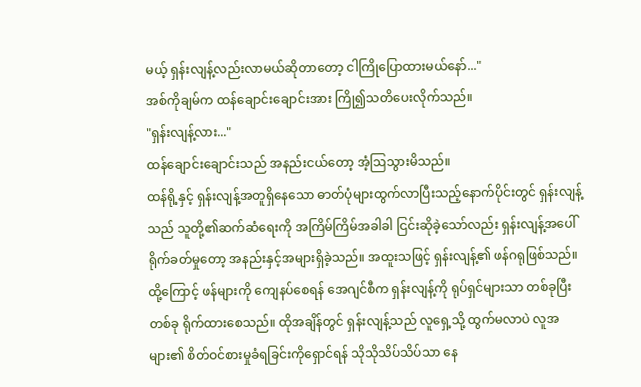မယ့် ရှန်းလျန့်လည်းလာမယ်ဆိုတာတော့ ငါကြိုပြောထားမယ်နော်..."
အစ်ကိုချမ်က ထန်ချောင်းချောင်းအား ကြို၍သတိပေးလိုက်သည်။
"ရှန်းလျန့်လား..."
ထန်ချောင်းချောင်းသည် အနည်းငယ်တော့ အံ့ဩသွားမိသည်။
ထန်ရို့နှင့် ရှန်းလျန့်အတူရှိနေသော ဓာတ်ပုံများထွက်လာပြီးသည့်နောက်ပိုင်းတွင် ရှန်းလျန့်သည် သူတို့၏ဆက်ဆံရေးကို အကြိမ်ကြိမ်အခါခါ ငြင်းဆိုခဲ့သော်လည်း ရှန်းလျန့်အပေါ် ရိုက်ခတ်မှုတော့ အနည်းနှင့်အများရှိခဲ့သည်။ အထူးသဖြင့် ရှန်းလျန့်၏ ဖန်ဂရုဖြစ်သည်။
ထို့ကြောင့် ဖန်များကို ကျေနပ်စေရန် အေဂျင်စီက ရှန်းလျန့်ကို ရုပ်ရှင်များသာ တစ်ခုပြီးတစ်ခု ရိုက်ထားစေသည်။ ထိုအချိန်တွင် ရှန်းလျန့်သည် လူရှေ့သို့ ထွက်မလာပဲ လူအများ၏ စိတ်ဝင်စားမှုခံရခြင်းကိုရှောင်ရန် သိုသိုသိပ်သိပ်သာ နေ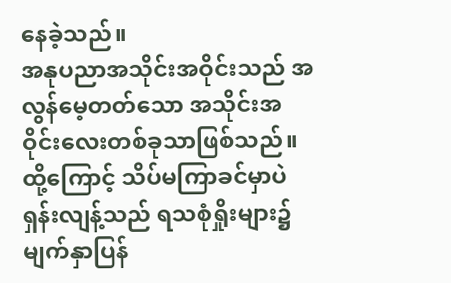နေခဲ့သည်။
အနုပညာအသိုင်းအဝိုင်းသည် အလွန်မေ့တတ်သော အသိုင်းအဝိုင်းလေးတစ်ခုသာဖြစ်သည်။ ထို့ကြောင့် သိပ်မကြာခင်မှာပဲ ရှန်းလျန့်သည် ရသစုံရှိုးများ၌ မျက်နှာပြန်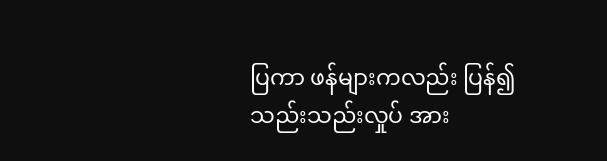ပြကာ ဖန်များကလည်း ပြန်၍ သည်းသည်းလှုပ် အား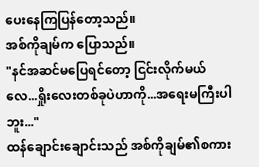ပေးနေကြပြန်တော့သည်။
အစ်ကိုချမ်က ပြောသည်။
"နင်အဆင်မပြေရင်တော့ ငြင်းလိုက်မယ်လေ...ရှိုးလေးတစ်ခုပဲဟာကို...အရေးမကြီးပါဘူး..."
ထန်ချောင်းချောင်းသည် အစ်ကိုချမ်၏စကား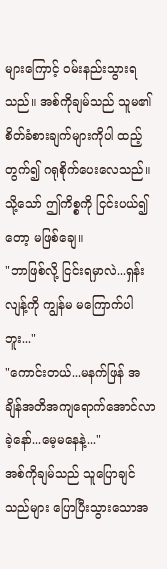များကြောင့် ဝမ်းနည်းသွားရသည်။ အစ်ကိုချမ်သည် သူမ၏ စိတ်ခံစားချက်များကိုပါ ထည့်တွက်၍ ဂရုစိုက်ပေးလေသည်။
သို့သော် ဤကိစ္စကို ငြင်းပယ်၍တော့ မဖြစ်ချေ။
"ဘာဖြစ်လို့ ငြင်းရမှာလဲ...ရှန်းလျန့်ကို ကျွန်မ မကြောက်ပါဘူး..."
"ကောင်းတယ်...မနက်ဖြန် အချိန်အတိအကျရောက်အောင်လာခဲ့နော်...မေ့မနေနဲ့..."
အစ်ကိုချမ်သည် သူပြောချင်သည်များ ပြောပြီးသွားသောအ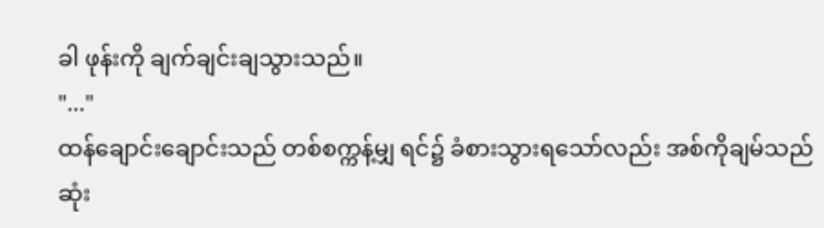ခါ ဖုန်းကို ချက်ချင်းချသွားသည်။
"..."
ထန်ချောင်းချောင်းသည် တစ်စက္ကန့်မျှ ရင်၌ ခံစားသွားရသော်လည်း အစ်ကိုချမ်သည် ဆုံး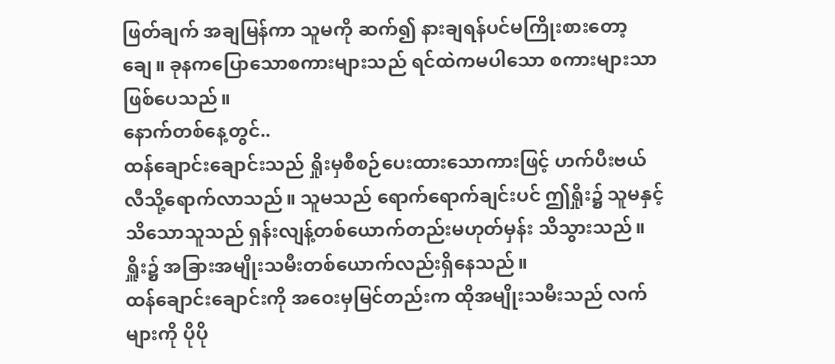ဖြတ်ချက် အချမြန်ကာ သူမကို ဆက်၍ နားချရန်ပင်မကြိုးစားတော့ချေ။ ခုနကပြောသောစကားများသည် ရင်ထဲကမပါသော စကားများသာဖြစ်ပေသည်။
နောက်တစ်နေ့တွင်..
ထန်ချောင်းချောင်းသည် ရှိုးမှစီစဉ်ပေးထားသောကားဖြင့် ဟက်ပီးဗယ်လီသို့ရောက်လာသည်။ သူမသည် ရောက်ရောက်ချင်းပင် ဤရှိုး၌ သူမနှင့် သိသောသူသည် ရှန်းလျန့်တစ်ယောက်တည်းမဟုတ်မှန်း သိသွားသည်။ ရှိူး၌ အခြားအမျိုးသမီးတစ်ယောက်လည်းရှိနေသည်။
ထန်ချောင်းချောင်းကို အဝေးမှမြင်တည်းက ထိုအမျိုးသမီးသည် လက်များကို ပိုပို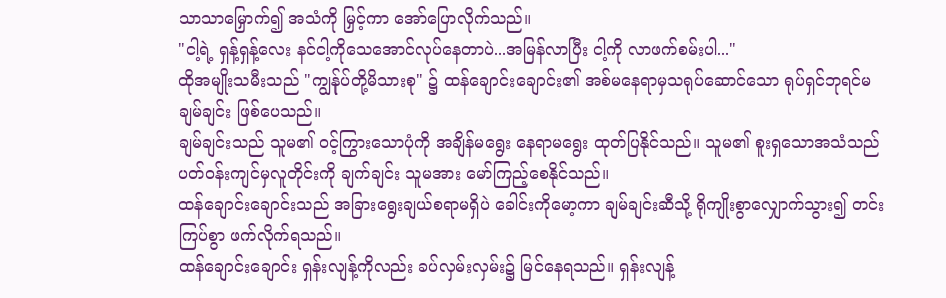သာသာမြှောက်၍ အသံကို မြှင့်ကာ အော်ပြောလိုက်သည်။
"ငါ့ရဲ့ ရှန့်ရှန့်လေး နင်ငါ့ကိုသေအောင်လုပ်နေတာပဲ...အမြန်လာပြီး ငါ့ကို လာဖက်စမ်းပါ..."
ထိုအမျိုးသမီးသည် "ကျွန်ုပ်တို့မိသားစု" ၌ ထန်ချောင်းချောင်း၏ အစ်မနေရာမှသရုပ်ဆောင်သော ရုပ်ရှင်ဘုရင်မ ချမ်ချင်း ဖြစ်ပေသည်။
ချမ်ချင်းသည် သူမ၏ ဝင့်ကြွားသောပုံကို အချိန်မရွေး နေရာမရွေး ထုတ်ပြနိုင်သည်။ သူမ၏ စူးရှသောအသံသည် ပတ်ဝန်းကျင်မှလူတိုင်းကို ချက်ချင်း သူမအား မော်ကြည့်စေနိုင်သည်။
ထန်ချောင်းချောင်းသည် အခြားရွေးချယ်စရာမရှိပဲ ခေါင်းကိုမော့ကာ ချမ်ချင်းဆီသို့ ရိုကျိုးစွာလျှောက်သွား၍ တင်းကြပ်စွာ ဖက်လိုက်ရသည်။
ထန်ချောင်းချောင်း ရှန်းလျန့်ကိုလည်း ခပ်လှမ်းလှမ်း၌ မြင်နေရသည်။ ရှန်းလျန့်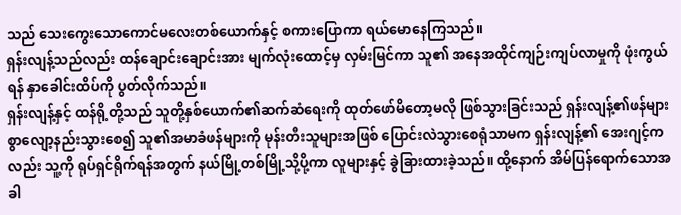သည် သေးကွေးသောကောင်မလေးတစ်ယောက်နှင့် စကားပြောကာ ရယ်မောနေကြသည်။
ရှန်းလျန့်သည်လည်း ထန်ချောင်းချောင်းအား မျက်လုံးထောင့်မှ လှမ်းမြင်ကာ သူ၏ အနေအထိုင်ကျဉ်းကျပ်လာမှုကို ဖုံးကွယ်ရန် နှာခေါင်းထိပ်ကို ပွတ်လိုက်သည်။
ရှန်းလျန့်နှင့် ထန်ရို့တို့သည် သူတို့နှစ်ယောက်၏ဆက်ဆံရေးကို ထုတ်ဖော်မိတော့မလို ဖြစ်သွားခြင်းသည် ရှန်းလျန့်၏ဖန်များစွာလျော့နည်းသွားစေ၍ သူ၏အမာခံဖန်များကို မုန်းတီးသူများအဖြစ် ပြောင်းလဲသွားစေရုံသာမက ရှန်းလျန့်၏ အေးဂျင့်ကလည်း သူ့ကို ရုပ်ရှင်ရိုက်ရန်အတွက် နယ်မြို့တစ်မြို့သို့ပို့ကာ လူများနှင့် ခွဲခြားထားခဲ့သည်။ ထို့နောက် အိမ်ပြန်ရောက်သောအခါ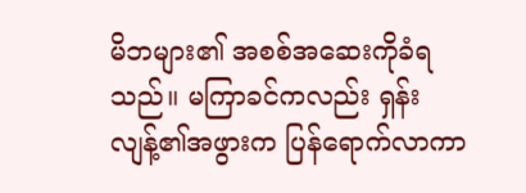မိဘများ၏ အစစ်အဆေးကိုခံရသည်။ မကြာခင်ကလည်း ရှန်းလျန့်၏အဖွားက ပြန်ရောက်လာကာ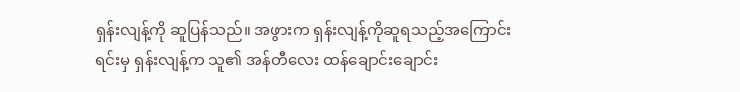ရှန်းလျန့်ကို ဆူပြန်သည်။ အဖွားက ရှန်းလျန့်ကိုဆူရသည့်အကြောင်းရင်းမှ ရှန်းလျန့်က သူ၏ အန်တီလေး ထန်ချောင်းချောင်း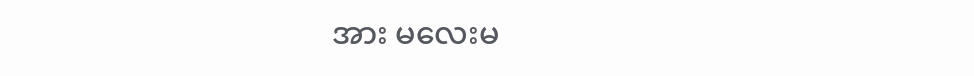အား မလေးမ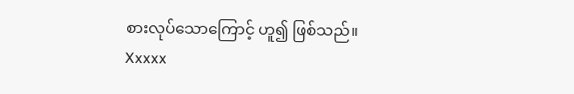စားလုပ်သောကြောင့် ဟူ၍ ဖြစ်သည်။
Xxxxx